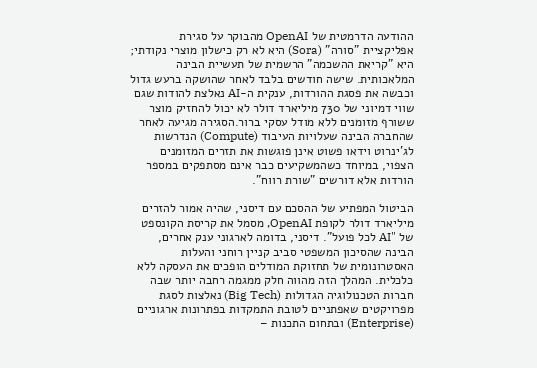ההודעה הדרמטית של OpenAI מהבוקר על סגירת אפליקציית "סורה" (Sora) היא לא רק כישלון מוצרי נקודתי; היא "קריאת ההשכמה" הרשמית של תעשיית הבינה המלאכותית. שישה חודשים בלבד לאחר שהושקה ברעש גדול וכבשה את פסגת ההורדות, ענקית ה-AI נאלצת להודות שגם שווי דמיוני של 730 מיליארד דולר לא יכול להחזיק מוצר ששורף מזומנים ללא מודל עסקי ברור.הסגירה מגיעה לאחר שהחברה הבינה שעלויות העיבוד (Compute) הנדרשות לג'ינרוט וידאו פשוט אינן פוגשות את תזרים המזומנים הצפוי, במיוחד כשהמשקיעים כבר אינם מסתפקים במספר הורדות אלא דורשים "שורת רווח".

הביטול המפתיע של ההסכם עם דיסני, שהיה אמור להזרים מיליארד דולר לקופת OpenAI, מסמל את קריסת הקונספט של "AI לכל פועל". דיסני, בדומה לארגוני ענק אחרים, הבינה שהסיכון המשפטי סביב קניין רוחני והעלות האסטרונומית של תחזוקת המודלים הופכים את העסקה ללא כלכלית. המהלך הזה מהווה חלק ממגמה רחבה יותר שבה חברות הטכנולוגיה הגדולות (Big Tech) נאלצות לסגת מפרויקטים שאפתניים לטובת התמקדות בפתרונות ארגוניים (Enterprise) ובתחום התכנות –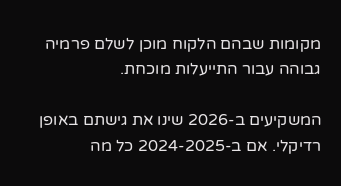מקומות שבהם הלקוח מוכן לשלם פרמיה גבוהה עבור התייעלות מוכחת.

המשקיעים ב-2026 שינו את גישתם באופן רדיקלי. אם ב-2024-2025 כל מה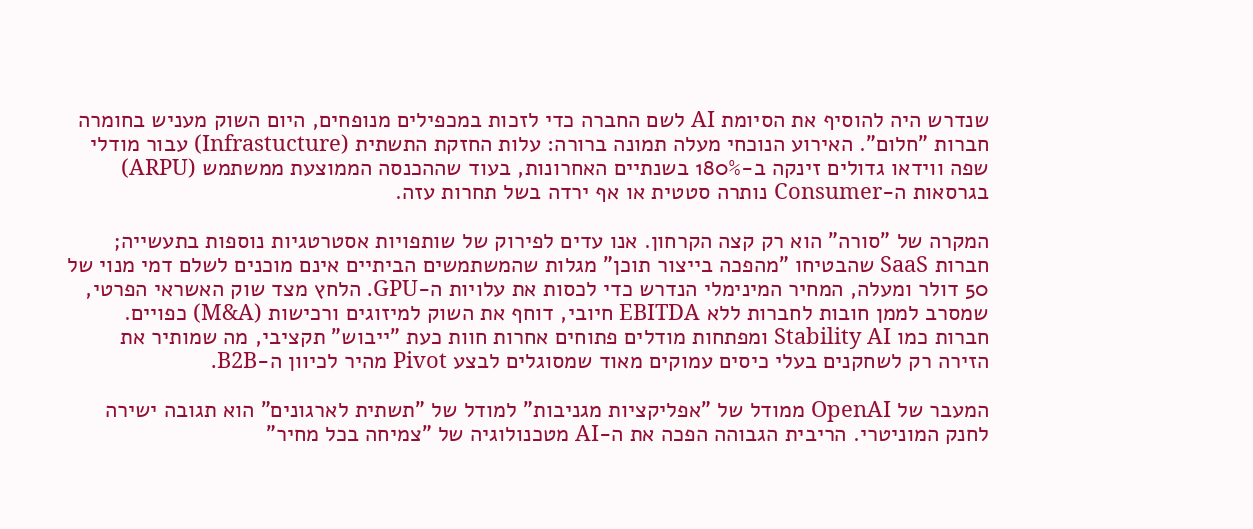שנדרש היה להוסיף את הסיומת AI לשם החברה כדי לזכות במכפילים מנופחים, היום השוק מעניש בחומרה חברות "חלום". האירוע הנוכחי מעלה תמונה ברורה: עלות החזקת התשתית (Infrastucture) עבור מודלי שפה ווידאו גדולים זינקה ב-180% בשנתיים האחרונות, בעוד שההכנסה הממוצעת ממשתמש (ARPU) בגרסאות ה-Consumer נותרה סטטית או אף ירדה בשל תחרות עזה.

המקרה של "סורה" הוא רק קצה הקרחון. אנו עדים לפירוק של שותפויות אסטרטגיות נוספות בתעשייה; חברות SaaS שהבטיחו "מהפכה בייצור תוכן" מגלות שהמשתמשים הביתיים אינם מוכנים לשלם דמי מנוי של 50 דולר ומעלה, המחיר המינימלי הנדרש כדי לכסות את עלויות ה-GPU. הלחץ מצד שוק האשראי הפרטי, שמסרב לממן חובות לחברות ללא EBITDA חיובי, דוחף את השוק למיזוגים ורכישות (M&A) כפויים. חברות כמו Stability AI ומפתחות מודלים פתוחים אחרות חוות כעת "ייבוש" תקציבי, מה שמותיר את הזירה רק לשחקנים בעלי כיסים עמוקים מאוד שמסוגלים לבצע Pivot מהיר לכיוון ה-B2B.

המעבר של OpenAI ממודל של "אפליקציות מגניבות" למודל של "תשתית לארגונים" הוא תגובה ישירה לחנק המוניטרי. הריבית הגבוהה הפכה את ה-AI מטכנולוגיה של "צמיחה בכל מחיר"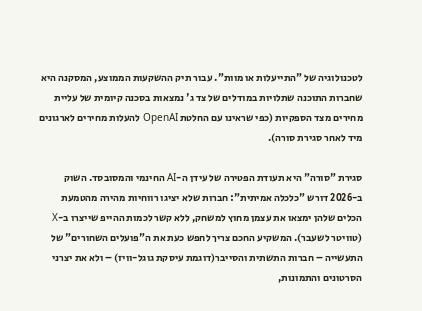לטכנולוגיה של "התייעלות או מוות". עבור תיק ההשקעות הממוצע, המסקנה היא שחברות התוכנה שתלויות במודלים של צד ג' נמצאות בסכנה קיומית של עליית מחירים מצד הספקיות (כפי שראינו עם החלטת OpenAI להעלות מחירים לארגונים מיד לאחר סגירת סורה).

סגירת "סורה" היא תעודת הפטירה של עידן ה-AI החינמי והמסובסד. השוק ב-2026 דורש "כלכלה אמיתית": חברות שלא יציגו רווחיות מהירה מהטמעת הכלים שלהן ימצאו את עצמן מחוץ למשחק, ללא קשר לכמות ההייפ שייצרו ב-X (טוויטר לשעבר). המשקיע החכם צריך לחפש כעת את ה"פועלים השחורים" של התעשייה – חברות התשתית והסייבר(דוגמת עיסקת גוגל-וויז) – ולא את יצרני הסרטונים והתמונות,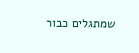שמתגלים כבור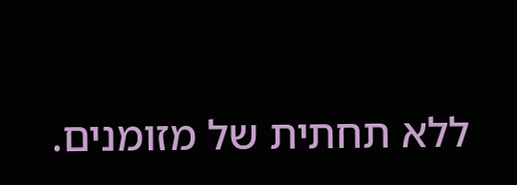ללא תחתית של מזומנים.